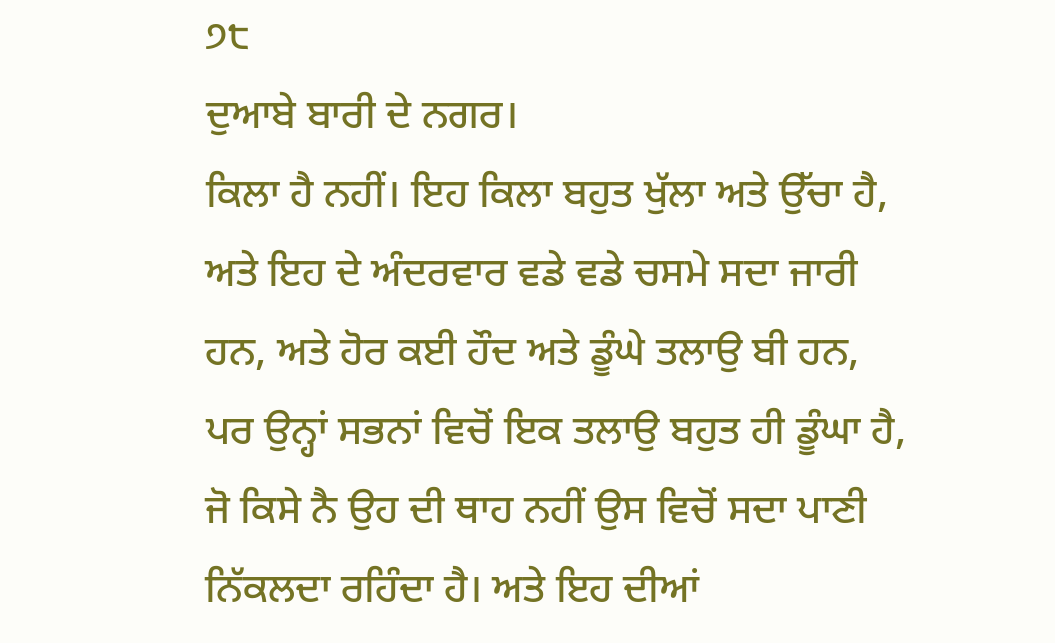੭੮
ਦੁਆਬੇ ਬਾਰੀ ਦੇ ਨਗਰ।
ਕਿਲਾ ਹੈ ਨਹੀਂ। ਇਹ ਕਿਲਾ ਬਹੁਤ ਖੁੱਲਾ ਅਤੇ ਉੱਚਾ ਹੈ, ਅਤੇ ਇਹ ਦੇ ਅੰਦਰਵਾਰ ਵਡੇ ਵਡੇ ਚਸਮੇ ਸਦਾ ਜਾਰੀ ਹਨ, ਅਤੇ ਹੋਰ ਕਈ ਹੌਦ ਅਤੇ ਡੂੰਘੇ ਤਲਾਉ ਬੀ ਹਨ, ਪਰ ਉਨ੍ਹਾਂ ਸਭਨਾਂ ਵਿਚੋਂ ਇਕ ਤਲਾਉ ਬਹੁਤ ਹੀ ਡੂੰਘਾ ਹੈ, ਜੋ ਕਿਸੇ ਨੈ ਉਹ ਦੀ ਥਾਹ ਨਹੀਂ ਉਸ ਵਿਚੋਂ ਸਦਾ ਪਾਣੀ ਨਿੱਕਲਦਾ ਰਹਿੰਦਾ ਹੈ। ਅਤੇ ਇਹ ਦੀਆਂ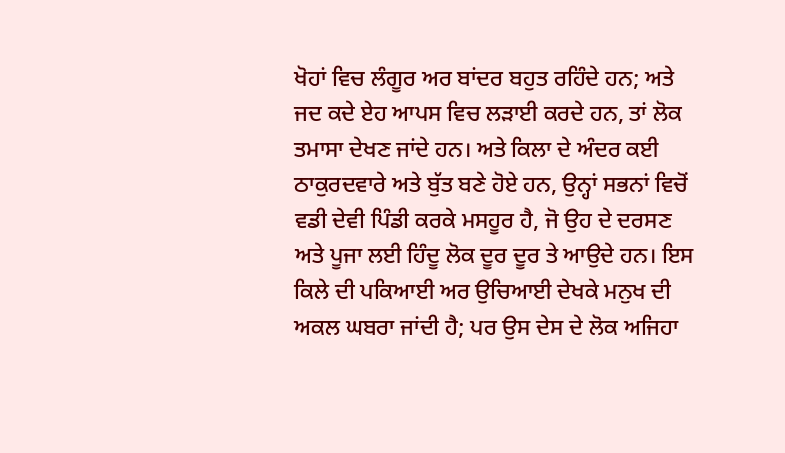ਖੋਹਾਂ ਵਿਚ ਲੰਗੂਰ ਅਰ ਬਾਂਦਰ ਬਹੁਤ ਰਹਿੰਦੇ ਹਨ; ਅਤੇ ਜਦ ਕਦੇ ਏਹ ਆਪਸ ਵਿਚ ਲੜਾਈ ਕਰਦੇ ਹਨ, ਤਾਂ ਲੋਕ ਤਮਾਸਾ ਦੇਖਣ ਜਾਂਦੇ ਹਨ। ਅਤੇ ਕਿਲਾ ਦੇ ਅੰਦਰ ਕਈ ਠਾਕੁਰਦਵਾਰੇ ਅਤੇ ਬੁੱਤ ਬਣੇ ਹੋਏ ਹਨ, ਉਨ੍ਹਾਂ ਸਭਨਾਂ ਵਿਚੋਂ ਵਡੀ ਦੇਵੀ ਪਿੰਡੀ ਕਰਕੇ ਮਸਹੂਰ ਹੈ, ਜੋ ਉਹ ਦੇ ਦਰਸਣ ਅਤੇ ਪੂਜਾ ਲਈ ਹਿੰਦੂ ਲੋਕ ਦੂਰ ਦੂਰ ਤੇ ਆਉਦੇ ਹਨ। ਇਸ ਕਿਲੇ ਦੀ ਪਕਿਆਈ ਅਰ ਉਚਿਆਈ ਦੇਖਕੇ ਮਨੁਖ ਦੀ ਅਕਲ ਘਬਰਾ ਜਾਂਦੀ ਹੈ; ਪਰ ਉਸ ਦੇਸ ਦੇ ਲੋਕ ਅਜਿਹਾ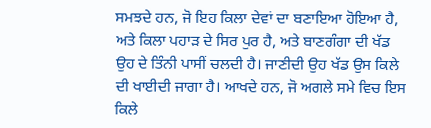ਸਮਝਦੇ ਹਨ, ਜੋ ਇਹ ਕਿਲਾ ਦੇਵਾਂ ਦਾ ਬਣਾਇਆ ਹੋਇਆ ਹੈ, ਅਤੇ ਕਿਲਾ ਪਹਾੜ ਦੇ ਸਿਰ ਪੁਰ ਹੈ, ਅਤੇ ਬਾਣਗੰਗਾ ਦੀ ਖੱਡ ਉਹ ਦੇ ਤਿੰਨੀ ਪਾਸੀਂ ਚਲਦੀ ਹੈ। ਜਾਣੀਦੀ ਉਹ ਖੱਡ ਉਸ ਕਿਲੇ ਦੀ ਖਾਈਦੀ ਜਾਗਾ ਹੈ। ਆਖਦੇ ਹਨ, ਜੋ ਅਗਲੇ ਸਮੇ ਵਿਚ ਇਸ ਕਿਲੇ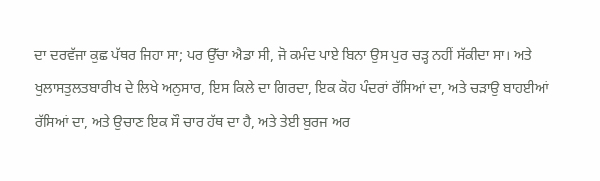ਦਾ ਦਰਵੱਜਾ ਕੁਛ ਪੱਥਰ ਜਿਹਾ ਸਾ; ਪਰ ਉੱਚਾ ਐਡਾ ਸੀ, ਜੋ ਕਮੰਦ ਪਾਏ ਬਿਨਾ ਉਸ ਪੁਰ ਚੜ੍ਹ ਨਹੀਂ ਸੱਕੀਦਾ ਸਾ। ਅਤੇ ਖੁਲਾਸਤੁਲਤਬਾਰੀਖ ਦੇ ਲਿਖੇ ਅਨੁਸਾਰ, ਇਸ ਕਿਲੇ ਦਾ ਗਿਰਦਾ, ਇਕ ਕੋਹ ਪੰਦਰਾਂ ਰੱਸਿਆਂ ਦਾ, ਅਤੇ ਚੜਾਉ ਬਾਹਈਆਂ ਰੱਸਿਆਂ ਦਾ, ਅਤੇ ਉਚਾਣ ਇਕ ਸੌ ਚਾਰ ਹੱਥ ਦਾ ਹੈ, ਅਤੇ ਤੇਈ ਬੁਰਜ ਅਰ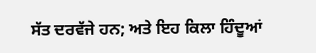ਸੱਤ ਦਰਵੱਜੇ ਹਨ; ਅਤੇ ਇਹ ਕਿਲਾ ਹਿੰਦੂਆਂ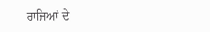ਰਾਜਿਆਂ ਦੇ